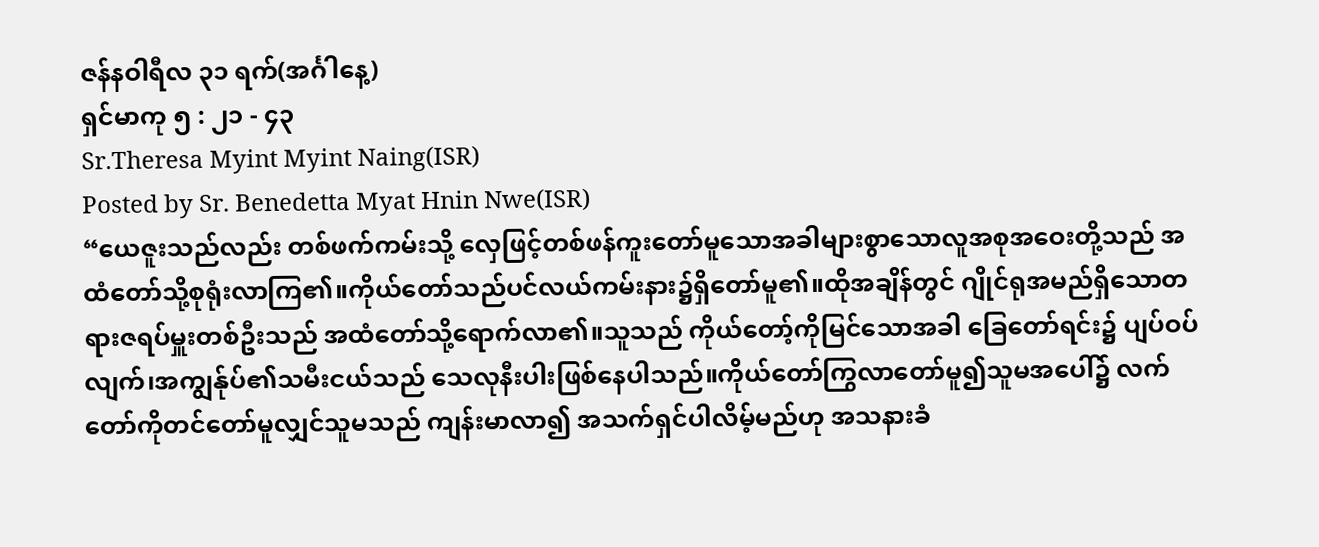ဇန်နဝါရီလ ၃၁ ရက်(အင်္ဂါနေ့)
ရှင်မာကု ၅ : ၂၁ - ၄၃
Sr.Theresa Myint Myint Naing(ISR)
Posted by Sr. Benedetta Myat Hnin Nwe(ISR)
“ယေဇူးသည်လည်း တစ်ဖက်ကမ်းသို့ လှေဖြင့်တစ်ဖန်ကူးတော်မူသောအခါများစွာသောလူအစုအဝေးတို့သည် အထံတော်သို့စုရုံးလာကြ၏။ကိုယ်တော်သည်ပင်လယ်ကမ်းနား၌ရှိတော်မူ၏။ထိုအချိန်တွင် ဂျိုင်ရုအမည်ရှိသောတရားဇရပ်မှူးတစ်ဦးသည် အထံတော်သို့ရောက်လာ၏။သူသည် ကိုယ်တော့်ကိုမြင်သောအခါ ခြေတော်ရင်း၌ ပျပ်ဝပ်လျက်၊အကျွန်ုပ်၏သမီးငယ်သည် သေလုနီးပါးဖြစ်နေပါသည်။ကိုယ်တော်ကြွလာတော်မူ၍သူမအပေါ်၌ လက်တော်ကိုတင်တော်မူလျှင်သူမသည် ကျန်းမာလာ၍ အသက်ရှင်ပါလိမ့်မည်ဟု အသနားခံ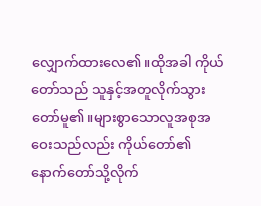လျှောက်ထားလေ၏။ထိုအခါ ကိုယ်တော်သည် သူနှင့်အတူလိုက်သွားတော်မူ၏။များစွာသောလူအစုအဝေးသည်လည်း ကိုယ်တော်၏ နောက်တော်သို့လိုက်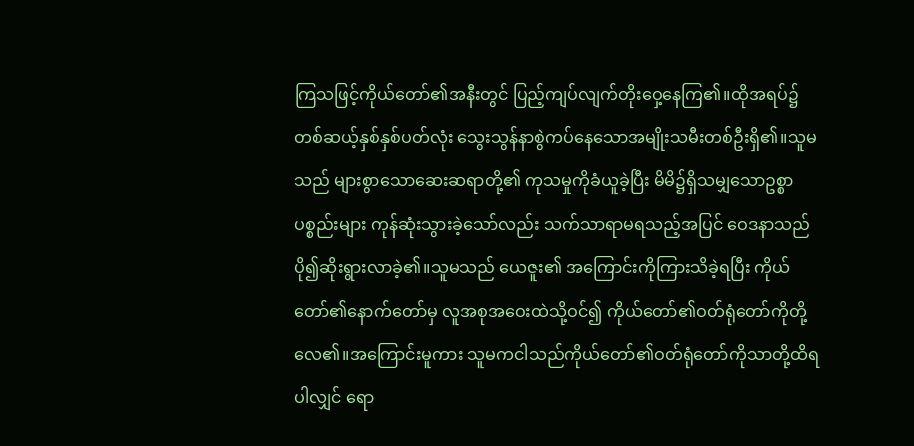ကြသဖြင့်ကိုယ်တော်၏အနီးတွင် ပြည့်ကျပ်လျက်တိုးဝှေ့နေကြ၏။ထိုအရပ်၌တစ်ဆယ့်နှစ်နှစ်ပတ်လုံး သွေးသွန်နာစွဲကပ်နေသောအမျိုးသမီးတစ်ဦးရှိ၏။သူမသည် များစွာသောဆေးဆရာတို့၏ ကုသမှုကိုခံယူခဲ့ပြီး မိမိ၌ရှိသမျှသောဥစ္စာပစ္စည်းများ ကုန်ဆုံးသွားခဲ့သော်လည်း သက်သာရာမရသည့်အပြင် ဝေဒနာသည်ပို၍ဆိုးရွားလာခဲ့၏။သူမသည် ယေဇူး၏ အကြောင်းကိုကြားသိခဲ့ရပြီး ကိုယ်တော်၏နောက်တော်မှ လူအစုအဝေးထဲသို့ဝင်၍ ကိုယ်တော်၏ဝတ်ရုံတော်ကိုတို့လေ၏။အကြောင်းမူကား သူမကငါသည်ကိုယ်တော်၏ဝတ်ရုံတော်ကိုသာတို့ထိရပါလျှင် ရော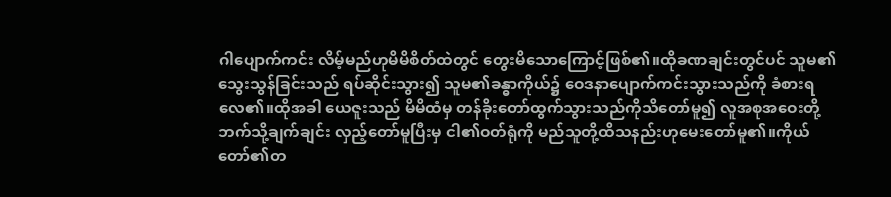ဂါပျောက်ကင်း လိမ့်မည်ဟုမိမိစိတ်ထဲတွင် တွေးမိသောကြောင့်ဖြစ်၏။ထိုခဏချင်းတွင်ပင် သူမ၏သွေးသွန်ခြင်းသည် ရပ်ဆိုင်းသွား၍ သူမ၏ခန္ဓာကိုယ်၌ ဝေဒနာပျောက်ကင်းသွားသည်ကို ခံစားရလေ၏။ထိုအခါ ယေဇူးသည် မိမိထံမှ တန်ခိုးတော်ထွက်သွားသည်ကိုသိတော်မူ၍ လူအစုအဝေးတို့ဘက်သို့ချက်ချင်း လှည့်တော်မူပြီးမှ ငါ၏ဝတ်ရုံကို မည်သူတို့ထိသနည်းဟုမေးတော်မူ၏။ကိုယ်တော်၏တ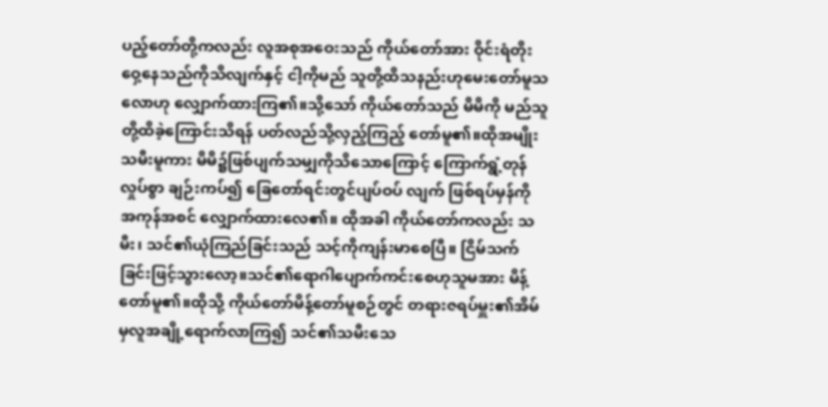ပည့်တော်တို့ကလည်း လူအစုအဝေးသည် ကိုယ်တော်အား ဝိုင်းရံတိုးဝှေ့နေသည်ကိုသိလျက်နှင့် ငါ့ကိုမည် သူတို့ထိသနည်းဟုမေးတော်မူသလောဟု လျှောက်ထားကြ၏။သို့သော် ကိုယ်တော်သည် မိမိကို မည်သူတို့ထိခဲ့ကြောင်းသိရန် ပတ်လည်သို့လှည့်ကြည့် တော်မူ၏။ထိုအမျိုးသမီးမူကား မိမိ၌ဖြစ်ပျက်သမျှကိုသိသောကြောင့် ကြောက်ရွံ့တုန်လှုပ်စွာ ချဉ်းကပ်၍ ခြေတော်ရင်းတွင်ပျပ်ဝပ် လျက် ဖြစ်ရပ်မှန်ကို အကုန်အစင် လျှောက်ထားလေ၏။ ထိုအခါ ကိုယ်တော်ကလည်း သမီး၊ သင်၏ယုံကြည်ခြင်းသည် သင့်ကိုကျန်းမာစေပြီ။ ငြိမ်သက်ခြင်းဖြင့်သွားလော့။သင်၏ရောဂါပျောက်ကင်းစေဟုသူမအား မိန့်တော်မူ၏။ထိုသို့ ကိုယ်တော်မိန့်တော်မူစဉ်တွင် တရားဇရပ်မှူး၏အိမ်မှလူအချို့ရောက်လာကြ၍ သင်၏သမီးသေ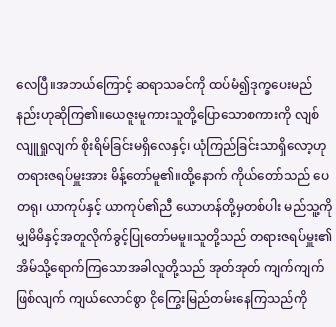လေပြီ။အဘယ်ကြောင့် ဆရာသခင်ကို ထပ်မံ၍ဒုက္ခပေးမည်နည်းဟုဆိုကြ၏။ယေဇူးမူကားသူတို့ပြောသောစကားကို လျစ်လျူရှုလျက် စိုးရိမ်ခြင်းမရှိလေနှင့်၊ ယုံကြည်ခြင်းသာရှိလော့ဟု တရားဇရပ်မှူးအား မိန့်တော်မူ၏။ထို့နောက် ကိုယ်တော်သည် ပေတရု၊ ယာကုပ်နှင့် ယာကုပ်၏ညီ ယောဟန်တို့မှတစ်ပါး မည်သူ့ကိုမျှမိမိနှင့်အတူလိုက်ခွင့်ပြုတော်မမူ။သူတို့သည် တရားဇရပ်မှူး၏အိမ်သို့ရောက်ကြသောအခါလူတို့သည် အုတ်အုတ် ကျက်ကျက်ဖြစ်လျက် ကျယ်လောင်စွာ ငိုကြွေးမြည်တမ်းနေကြသည်ကို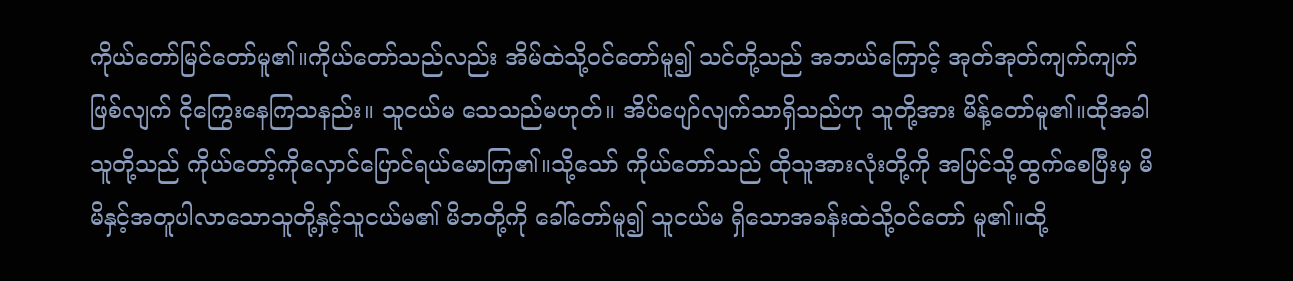ကိုယ်တော်မြင်တော်မူ၏။ကိုယ်တော်သည်လည်း အိမ်ထဲသို့ဝင်တော်မူ၍ သင်တို့သည် အဘယ်ကြောင့် အုတ်အုတ်ကျက်ကျက်ဖြစ်လျက် ငိုကြွေးနေကြသနည်း။ သူငယ်မ သေသည်မဟုတ်။ အိပ်ပျော်လျက်သာရှိသည်ဟု သူတို့အား မိန့်တော်မူ၏။ထိုအခါသူတို့သည် ကိုယ်တော့်ကိုလှောင်ပြောင်ရယ်မောကြ၏။သို့သော် ကိုယ်တော်သည် ထိုသူအားလုံးတို့ကို အပြင်သို့ထွက်စေပြီးမှ မိမိနှင့်အတူပါလာသောသူတို့နှင့်သူငယ်မ၏ မိဘတို့ကို ခေါ်တော်မူ၍ သူငယ်မ ရှိသောအခန်းထဲသို့ဝင်တော် မူ၏။ထို့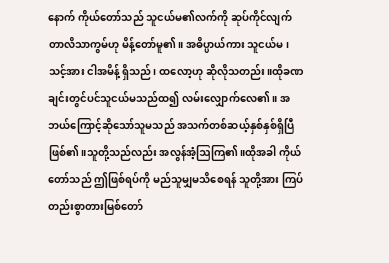နောက် ကိုယ်တော်သည် သူငယ်မ၏လက်ကို ဆုပ်ကိုင်လျက် တာလိသာကွမ်ဟု မိန့်တော်မူ၏။ အဓိပ္ပာယ်ကား သူငယ်မ၊သင့်အား ငါအမိန့် ရှိသည်၊ ထလော့ဟု ဆိုလိုသတည်း။ထိုခဏချင်းတွင်ပင်သူငယ်မသည်ထ၍ လမ်းလျှောက်လေ၏။ အဘယ်ကြောင့်ဆိုသော်သူမသည် အသက်တစ်ဆယ့်နှစ်နှစ်ရှိပြီဖြစ်၏။သူတို့သည်လည်း အလွန်အံ့ဩကြ၏။ထိုအခါ ကိုယ်တော်သည် ဤဖြစ်ရပ်ကို မည်သူမျှမသိစေရန် သူတို့အား ကြပ်တည်းစွာတားမြစ်တော်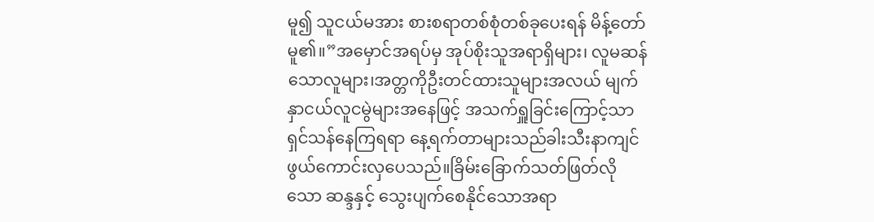မူ၍ သူငယ်မအား စားစရာတစ်စုံတစ်ခုပေးရန် မိန့်တော်မူ၏။”အမှောင်အရပ်မှ အုပ်စိုးသူအရာရှိများ၊ လူမဆန်သောလူများ၊အတ္တကိုဦးတင်ထားသူများအလယ် မျက်နှာငယ်လူငမွဲများအနေဖြင့် အသက်ရှူခြင်းကြောင့်သာ ရှင်သန်နေကြရရာ နေ့ရက်တာများသည်ခါးသီးနာကျင်ဖွယ်ကောင်းလှပေသည်။ခြိမ်းခြောက်သတ်ဖြတ်လိုသော ဆန္ဒနှင့် သွေးပျက်စေနိုင်သောအရာ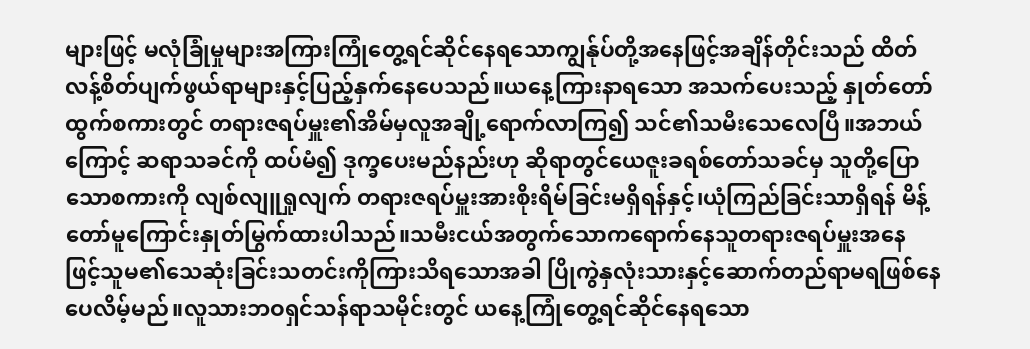များဖြင့် မလုံခြုံမှုများအကြားကြုံတွေ့ရင်ဆိုင်နေရသောကျွန်ုပ်တို့အနေဖြင့်အချိန်တိုင်းသည် ထိတ်လန့်စိတ်ပျက်ဖွယ်ရာများနှင့်ပြည့်နှက်နေပေသည်။ယနေ့ကြားနာရသော အသက်ပေးသည့် နှုတ်တော်ထွက်စကားတွင် တရားဇရပ်မှူး၏အိမ်မှလူအချို့ရောက်လာကြ၍ သင်၏သမီးသေလေပြီ။အဘယ်ကြောင့် ဆရာသခင်ကို ထပ်မံ၍ ဒုက္ခပေးမည်နည်းဟု ဆိုရာတွင်ယေဇူးခရစ်တော်သခင်မှ သူတို့ပြောသောစကားကို လျစ်လျူရှုလျက် တရားဇရပ်မှူးအားစိုးရိမ်ခြင်းမရှိရန်နှင့်၊ယုံကြည်ခြင်းသာရှိရန် မိန့်တော်မူကြောင်းနှုတ်မြွက်ထားပါသည်။သမီးငယ်အတွက်သောကရောက်နေသူတရားဇရပ်မှူးအနေဖြင့်သူမ၏သေဆုံးခြင်းသတင်းကိုကြားသိရသောအခါ ပြိုကွဲနှလုံးသားနှင့်ဆောက်တည်ရာမရဖြစ်နေပေလိမ့်မည်။လူသားဘဝရှင်သန်ရာသမိုင်းတွင် ယနေ့ကြုံတွေ့ရင်ဆိုင်နေရသော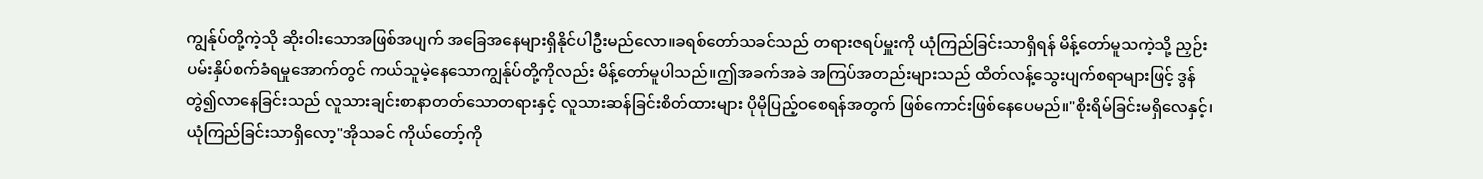ကျွန်ုပ်တို့ကဲ့သို ဆိုးဝါးသောအဖြစ်အပျက် အခြေအနေများရှိနိုင်ပါဦးမည်လော။ခရစ်တော်သခင်သည် တရားဇရပ်မှူးကို ယုံကြည်ခြင်းသာရှိရန် မိန့်တော်မူသကဲ့သို့ ညှဉ်းပမ်းနှိပ်စက်ခံရမှုအောက်တွင် ကယ်သူမဲ့နေသောကျွန်ုပ်တို့ကိုလည်း မိန့်တော်မူပါသည်။ဤအခက်အခဲ အကြပ်အတည်းများသည် ထိတ်လန့်သွေးပျက်စရာများဖြင့် ဒွန်တွဲ၍လာနေခြင်းသည် လူသားချင်းစာနာတတ်သောတရားနှင့် လူသားဆန်ခြင်းစိတ်ထားများ ပိုမိုပြည့်ဝစေရန်အတွက် ဖြစ်ကောင်းဖြစ်နေပေမည်။"စိုးရိမ်ခြင်းမရှိလေနှင့်၊ ယုံကြည်ခြင်းသာရှိလော့"အိုသခင် ကိုယ်တော့်ကို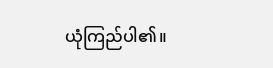ယုံကြည်ပါ၏။